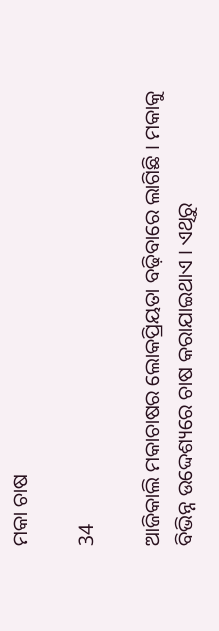ମକା ଚାଷ

34

ଆଜିକାଲି ମକାଚାଷର ଲୋକପ୍ରିୟତା ବଢ଼ିବାରେ ଲାଗିଛି । ମକାକୁ ବିଭିନ୍ନ ଉଦ୍ଦେଶ୍ୟରେ ଚାଷ କରାଯାଇଥାଏ । ଏଥିରୁ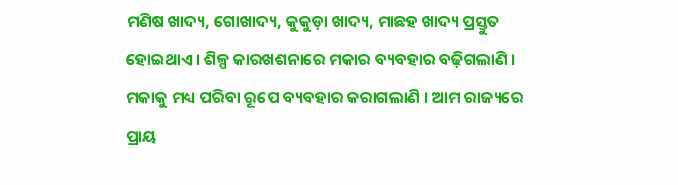ମଣିଷ ଖାଦ୍ୟ, ଗୋଖାଦ୍ୟ, କୁକୁଡ଼ା ଖାଦ୍ୟ, ମାଛହ ଖାଦ୍ୟ ପ୍ରସ୍ତୁତ ହୋଇଥାଏ । ଶିଳ୍ପ କାରଖଶନାରେ ମକାର ବ୍ୟବହାର ବଢ଼ିଗଲାଣି । ମକାକୁ ମଧ୍ୟ ପରିବା ରୂପେ ବ୍ୟବହାର କରାଗଲାଣି । ଆମ ରାଜ୍ୟରେ ପ୍ରାୟ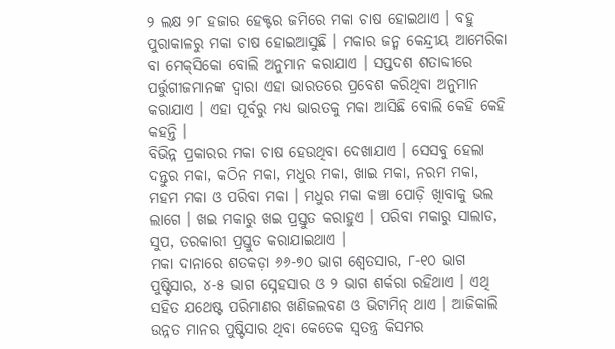୨ ଲକ୍ଷ ୨୮ ହଜାର ହେକ୍ଟର ଜମିରେ ମକା ଚାଷ ହୋଇଥାଏ । ବହୁ ପୁରାକାଳରୁ ମକା ଚାଷ ହୋଇଆସୁଛି । ମକାର ଜନ୍ମ କେନ୍ଦ୍ରୀୟ ଆମେରିକା ବା ମେକ୍‌ସିକୋ ବୋଲି ଅନୁମାନ କରାଯାଏ । ସପ୍ତଦଶ ଶତାବ୍ଦୀରେ ପର୍ତ୍ତୁଗୀଜମାନଙ୍କ ଦ୍ୱାରା ଏହା ଭାରତରେ ପ୍ରବେଶ କରିଥିବା ଅନୁମାନ କରାଯାଏ । ଏହା ପୂର୍ବରୁ ମଧ୍ୟ ଭାରତକୁ ମକା ଆସିଛି ବୋଲି କେହି କେହି କହନ୍ତି ।
ବିଭିନ୍ନ ପ୍ରକାରର ମକା ଚାଷ ହେଉଥିବା ଦେଖାଯାଏ । ସେସବୁ ହେଲା ଦନ୍ତୁର ମକା, କଠିନ ମକା, ମଧୁର ମକା, ଖାଇ ମକା, ନରମ ମକା, ମହମ ମକା ଓ ପରିବା ମକା । ମଧୁର ମକା କଞ୍ଚା ପୋଡ଼ି ଖାିବାକୁ ଭଲ ଲାଗେ । ଖଇ ମକାରୁ ଖଇ ପ୍ରସ୍ତୁତ କରାହୁଏ । ପରିବା ମକାରୁ ସାଲାଡ, ସୁପ, ତରକାରୀ ପ୍ରସ୍ତୁତ କରାଯାଇଥାଏ ।
ମକା ଦାନାରେ ଶତକଡ଼ା ୬୬-୭୦ ଭାଗ ଶ୍ୱେତସାର, ୮-୧୦ ଭାଗ ପୁଷ୍ଟିସାର, ୪-୫ ଭାଗ ସ୍ନେହସାର ଓ ୨ ଭାଗ ଶର୍କରା ରହିଥାଏ । ଏଥି ସହିତ ଯଥେଷ୍ଟ ପରିମାଣର ଖଣିଜଲବଣ ଓ ଭିଟାମିନ୍ ଥାଏ । ଆଜିକାଲି ଉନ୍ନତ ମାନର ପୁଷ୍ଟିସାର ଥିବା କେତେକ ସ୍ୱତନ୍ତ୍ର କିସମର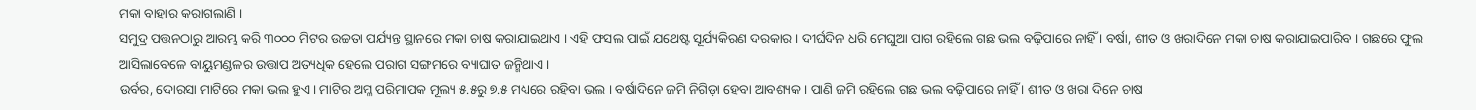ମକା ବାହାର କରାଗଲାଣି ।
ସମୁଦ୍ର ପତ୍ତନଠାରୁ ଆରମ୍ଭ କରି ୩୦୦୦ ମିଟର ଉଚ୍ଚତା ପର୍ଯ୍ୟନ୍ତ ସ୍ଥାନରେ ମକା ଚାଷ କରାଯାଇଥାଏ । ଏହି ଫସଲ ପାଇଁ ଯଥେଷ୍ଟ ସୂର୍ଯ୍ୟକିରଣ ଦରକାର । ଦୀର୍ଘଦିନ ଧରି ମେଘୁଆ ପାଗ ରହିଲେ ଗଛ ଭଲ ବଢ଼ିପାରେ ନାହିଁ । ବର୍ଷା, ଶୀତ ଓ ଖରାଦିନେ ମକା ଚାଷ କରାଯାଇପାରିବ । ଗଛରେ ଫୁଲ ଆସିଲାବେଳେ ବାୟୁମଣ୍ଡଳର ଉତ୍ତାପ ଅତ୍ୟଧିକ ହେଲେ ପରାଗ ସଙ୍ଗମରେ ବ୍ୟାଘାତ ଜନ୍ମିଥାଏ ।
ଉର୍ବର, ଦୋରସା ମାଟିରେ ମକା ଭଲ ହୁଏ । ମାଟିର ଅମ୍ଳ ପରିମାପକ ମୂଲ୍ୟ ୫.୫ରୁ ୭.୫ ମଧ୍ୟରେ ରହିବା ଭଲ । ବର୍ଷାଦିନେ ଜମି ନିଗିଡ଼ା ହେବା ଆବଶ୍ୟକ । ପାଣି ଜମି ରହିଲେ ଗଛ ଭଲ ବଢ଼ିପାରେ ନାହିଁ । ଶୀତ ଓ ଖରା ଦିନେ ଚାଷ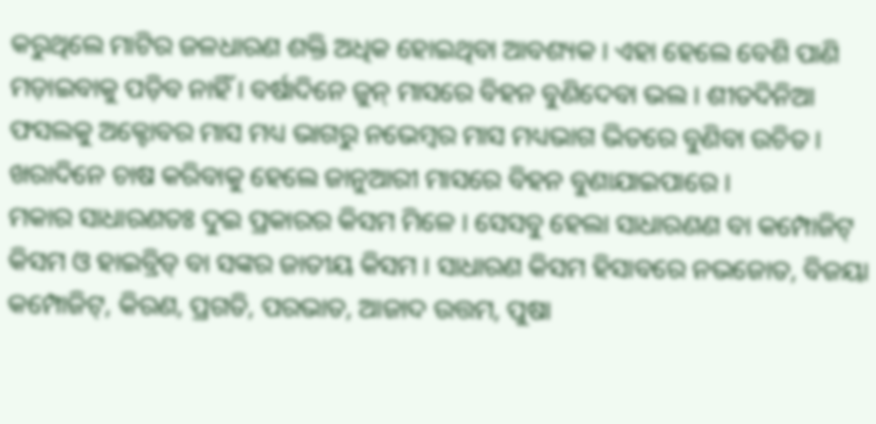କରୁଥିଲେ ମାଟିର ଜଳଧାରଣ ଶକ୍ତି ଅଧିକ ହୋଇଥିବା ଆବଶ୍ୟକ । ଏହା ହେଲେ ବେଶି ପାଣି ମଡ଼ାଇବାକୁ ପଡ଼ିବ ନାହିଁ । ବର୍ଷାଦିନେ ଜୁନ୍ ମାସରେ ବିହନ ବୁଣିଦେବା ଭଲ । ଶୀତଦିନିଆ ଫସଲକୁ ଅକ୍ଟୋବର ମାସ ମଧ୍ୟ ଭାଗରୁ ନଭେମ୍ବର ମାସ ମଧ୍ୟଭାଗ ଭିତରେ ବୁଣିବା ଉଚିତ । ଖରାଦିନେ ଚାଷ କରିବାକୁ ହେଲେ ଜାନୁଆରୀ ମାସରେ ବିହନ ବୁଣାଯାଇପାରେ ।
ମକାର ସାଧାରଣତଃ ଦୁଇ ପ୍ରକାରର କିସମ ମିଳେ । ସେସବୁ ହେଲା ସାଧାରଣଣ ବା କମ୍ପୋଜିଟ୍ କିସମ ଓ ହାଇବ୍ରିଡ୍ ବା ସଙ୍କର ଜାତୀୟ କିସମ । ସାଧାରଣ କିସମ ହିସାବରେ ନଭଜୋତ, ବିଜୟା କମ୍ପୋଜିଟ୍‌, କିରଣ, ପ୍ରଗତି, ପରଭାତ, ଆଜାଦ ଉତ୍ତମ, ପୁଷା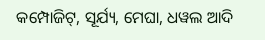କମ୍ପୋଜିଟ୍‌, ସୂର୍ଯ୍ୟ, ମେଘା, ଧୱଲ ଆଦି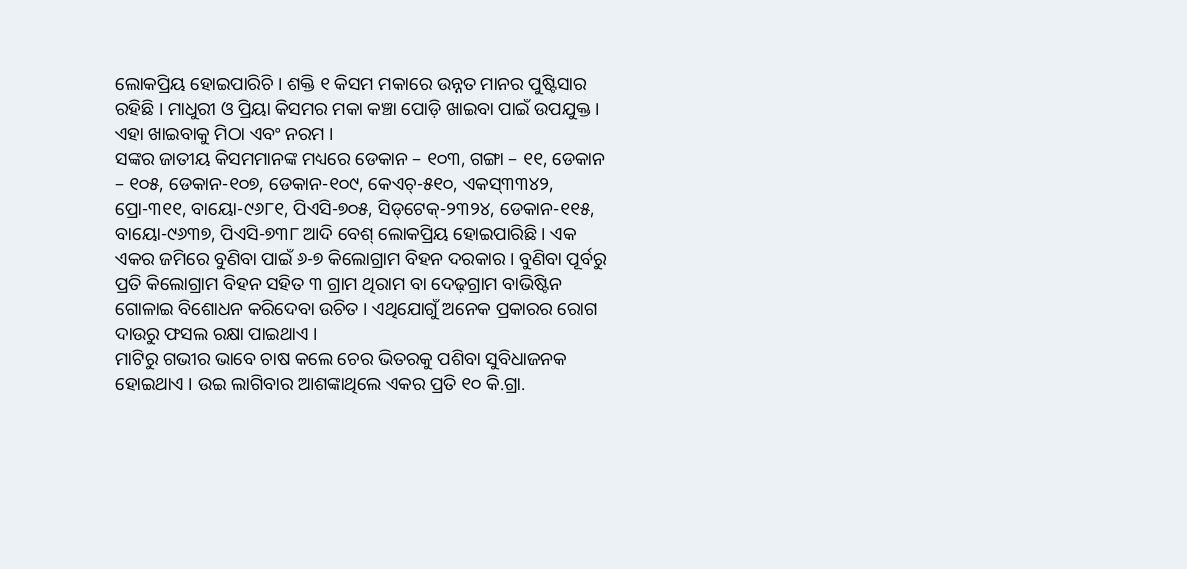ଲୋକପ୍ରିୟ ହୋଇପାରିଚି । ଶକ୍ତି ୧ କିସମ ମକାରେ ଉନ୍ନତ ମାନର ପୁଷ୍ଟିସାର ରହିଛି । ମାଧୁରୀ ଓ ପ୍ରିୟା କିସମର ମକା କଞ୍ଚା ପୋଡ଼ି ଖାଇବା ପାଇଁ ଉପଯୁକ୍ତ । ଏହା ଖାଇବାକୁ ମିଠା ଏବଂ ନରମ ।
ସଙ୍କର ଜାତୀୟ କିସମମାନଙ୍କ ମଧ୍ୟରେ ଡେକାନ – ୧୦୩, ଗଙ୍ଗା – ୧୧, ଡେକାନ – ୧୦୫, ଡେକାନ-୧୦୭, ଡେକାନ-୧୦୯, କେଏଚ୍‌-୫୧୦, ଏକସ୍‌୩୩୪୨, ପ୍ରୋ-୩୧୧, ବାୟୋ-୯୬୮୧, ପିଏସି-୭୦୫, ସିଡ୍‌ଟେକ୍‌-୨୩୨୪, ଡେକାନ-୧୧୫, ବାୟୋ-୯୬୩୭, ପିଏସି-୭୩୮ ଆଦି ବେଶ୍ ଲୋକପ୍ରିୟ ହୋଇପାରିଛି । ଏକ ଏକର ଜମିରେ ବୁଣିବା ପାଇଁ ୬-୭ କିଲୋଗ୍ରାମ ବିହନ ଦରକାର । ବୁଣିବା ପୂର୍ବରୁ ପ୍ରତି କିଲୋଗ୍ରାମ ବିହନ ସହିତ ୩ ଗ୍ରାମ ଥିରାମ ବା ଦେଢ଼ଗ୍ରାମ ବାଭିଷ୍ଟିନ ଗୋଳାଇ ବିଶୋଧନ କରିଦେବା ଉଚିତ । ଏଥିଯୋଗୁଁ ଅନେକ ପ୍ରକାରର ରୋଗ ଦାଉରୁ ଫସଲ ରକ୍ଷା ପାଇଥାଏ ।
ମାଟିରୁ ଗଭୀର ଭାବେ ଚାଷ କଲେ ଚେର ଭିତରକୁ ପଶିବା ସୁବିଧାଜନକ ହୋଇଥାଏ । ଉଇ ଲାଗିବାର ଆଶଙ୍କାଥିଲେ ଏକର ପ୍ରତି ୧୦ କି.ଗ୍ରା.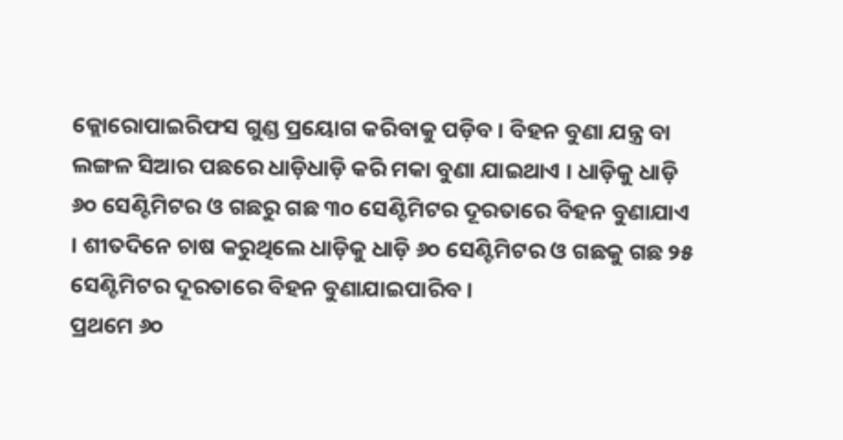କ୍ଲୋରୋପାଇରିଫସ ଗୁଣ୍ଡ ପ୍ରୟୋଗ କରିବାକୁ ପଡ଼ିବ । ବିହନ ବୁଣା ଯନ୍ତ୍ର ବା ଲଙ୍ଗଳ ସିଆର ପଛରେ ଧାଡ଼ିଧାଡ଼ି କରି ମକା ବୁଣା ଯାଇଥାଏ । ଧାଡ଼ିକୁ ଧାଡ଼ି ୬୦ ସେଣ୍ଟିମିଟର ଓ ଗଛରୁ ଗଛ ୩୦ ସେଣ୍ଟିମିଟର ଦୂରତାରେ ବିହନ ବୁଣାଯାଏ । ଶୀତଦିନେ ଚାଷ କରୁଥିଲେ ଧାଡ଼ିକୁ ଧାଡ଼ି ୬୦ ସେଣ୍ଟିମିଟର ଓ ଗଛକୁ ଗଛ ୨୫ ସେଣ୍ଟିମିଟର ଦୂରତାରେ ବିହନ ବୁଣାଯାଇପାରିବ ।
ପ୍ରଥମେ ୬୦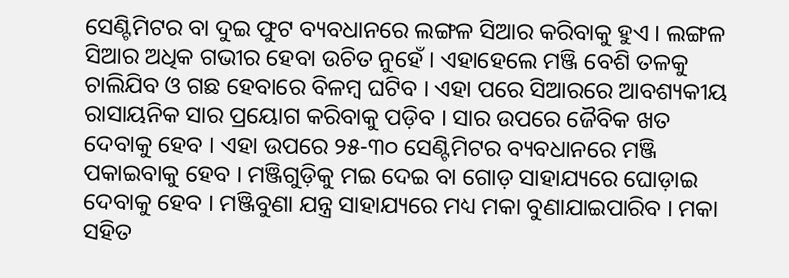ସେଣ୍ଟିମିଟର ବା ଦୁଇ ଫୁଟ ବ୍ୟବଧାନରେ ଲଙ୍ଗଳ ସିଆର କରିବାକୁ ହୁଏ । ଲଙ୍ଗଳ ସିଆର ଅଧିକ ଗଭୀର ହେବା ଉଚିତ ନୁହେଁ । ଏହାହେଲେ ମଞ୍ଜି ବେଶି ତଳକୁ ଚାଲିଯିବ ଓ ଗଛ ହେବାରେ ବିଳମ୍ବ ଘଟିବ । ଏହା ପରେ ସିଆରରେ ଆବଶ୍ୟକୀୟ ରାସାୟନିକ ସାର ପ୍ରୟୋଗ କରିବାକୁ ପଡ଼ିବ । ସାର ଉପରେ ଜୈବିକ ଖତ ଦେବାକୁ ହେବ । ଏହା ଉପରେ ୨୫-୩୦ ସେଣ୍ଟିମିଟର ବ୍ୟବଧାନରେ ମଞ୍ଜି ପକାଇବାକୁ ହେବ । ମଞ୍ଜିଗୁଡ଼ିକୁ ମଇ ଦେଇ ବା ଗୋଡ଼ ସାହାଯ୍ୟରେ ଘୋଡ଼ାଇ ଦେବାକୁ ହେବ । ମଞ୍ଜିବୁଣା ଯନ୍ତ୍ର ସାହାଯ୍ୟରେ ମଧ୍ୟ ମକା ବୁଣାଯାଇପାରିବ । ମକା ସହିତ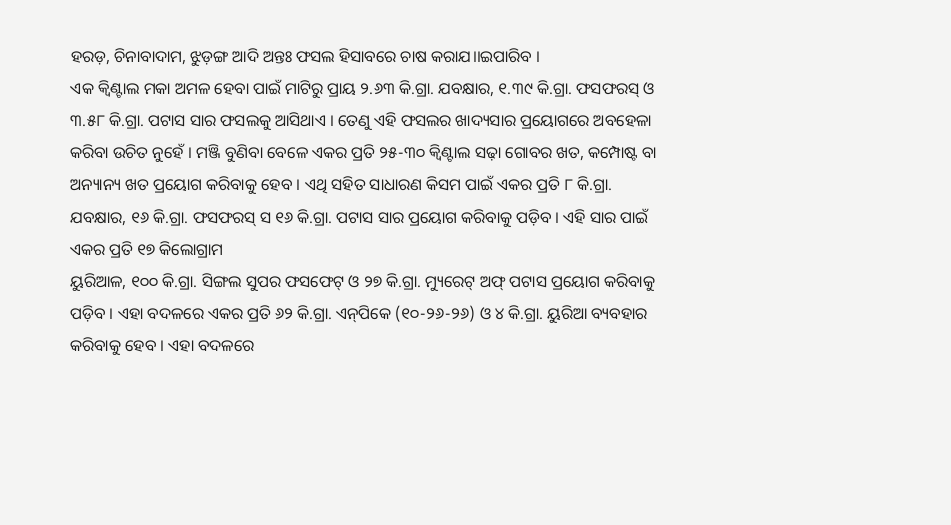ହରଡ଼, ଚିନାବାଦାମ, ଝୁଡ଼ଙ୍ଗ ଆଦି ଅନ୍ତଃ ଫସଲ ହିସାବରେ ଚାଷ କରାଯ।।ଇପାରିବ ।
ଏକ କ୍ୱିଣ୍ଟାଲ ମକା ଅମଳ ହେବା ପାଇଁ ମାଟିରୁ ପ୍ରାୟ ୨.୬୩ କି.ଗ୍ରା. ଯବକ୍ଷାର, ୧.୩୯ କି.ଗ୍ରା. ଫସଫରସ୍ ଓ ୩.୫୮ କି.ଗ୍ରା. ପଟାସ ସାର ଫସଲକୁ ଆସିଥାଏ । ତେଣୁ ଏହି ଫସଲର ଖାଦ୍ୟସାର ପ୍ରୟୋଗରେ ଅବହେଳା କରିବା ଉଚିତ ନୁହେଁ । ମଞ୍ଜି ବୁଣିବା ବେଳେ ଏକର ପ୍ରତି ୨୫-୩୦ କ୍ୱିଣ୍ଟାଲ ସଢ଼ା ଗୋବର ଖତ, କମ୍ପୋଷ୍ଟ ବା ଅନ୍ୟାନ୍ୟ ଖତ ପ୍ରୟୋଗ କରିବାକୁ ହେବ । ଏଥି ସହିତ ସାଧାରଣ କିସମ ପାଇଁ ଏକର ପ୍ରତି ୮ କି.ଗ୍ରା. ଯବକ୍ଷାର, ୧୬ କି.ଗ୍ରା. ଫସଫରସ୍ ସ ୧୬ କି.ଗ୍ରା. ପଟାସ ସାର ପ୍ରୟୋଗ କରିବାକୁ ପଡ଼ିବ । ଏହି ସାର ପାଇଁ ଏକର ପ୍ରତି ୧୭ କିଲୋଗ୍ରାମ
ୟୁରିଆଳ, ୧୦୦ କି.ଗ୍ରା. ସିଙ୍ଗଲ ସୁପର ଫସଫେଟ୍ ଓ ୨୭ କି.ଗ୍ରା. ମ୍ୟୁରେଟ୍ ଅଫ୍ ପଟାସ ପ୍ରୟୋଗ କରିବାକୁ ପଡ଼ିବ । ଏହା ବଦଳରେ ଏକର ପ୍ରତି ୬୨ କି.ଗ୍ରା. ଏନ୍‌ପିକେ (୧୦-୨୬-୨୬) ଓ ୪ କି.ଗ୍ରା. ୟୁରିଆ ବ୍ୟବହାର କରିବାକୁ ହେବ । ଏହା ବଦଳରେ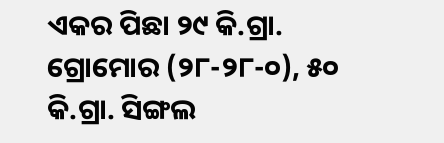ଏକର ପିଛା ୨୯ କି.ଗ୍ରା. ଗ୍ରୋମୋର (୨୮-୨୮-୦), ୫୦ କି.ଗ୍ରା. ସିଙ୍ଗଲ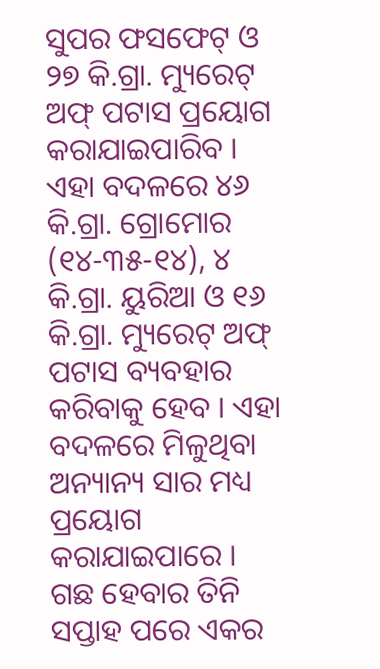ସୁପର ଫସଫେଟ୍ ଓ ୨୭ କି.ଗ୍ରା. ମ୍ୟୁରେଟ୍ ଅଫ୍ ପଟାସ ପ୍ରୟୋଗ କରାଯାଇପାରିବ । ଏହା ବଦଳରେ ୪୬ କି.ଗ୍ରା. ଗ୍ରୋମୋର (୧୪-୩୫-୧୪), ୪ କି.ଗ୍ରା. ୟୁରିଆ ଓ ୧୬ କି.ଗ୍ରା. ମ୍ୟୁରେଟ୍ ଅଫ୍ ପଟାସ ବ୍ୟବହାର କରିବାକୁ ହେବ । ଏହା ବଦଳରେ ମିଳୁଥିବା ଅନ୍ୟାନ୍ୟ ସାର ମଧ୍ୟ ପ୍ରୟୋଗ କରାଯାଇପାରେ ।
ଗଛ ହେବାର ତିନି ସପ୍ତାହ ପରେ ଏକର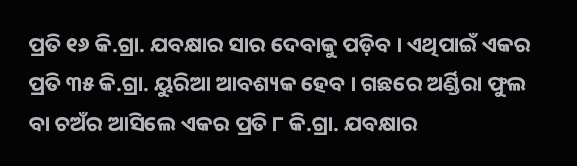ପ୍ରତି ୧୬ କି.ଗ୍ରା. ଯବକ୍ଷାର ସାର ଦେବାକୁ ପଡ଼ିବ । ଏଥିପାଇଁ ଏକର ପ୍ରତି ୩୫ କି.ଗ୍ରା. ୟୁରିଆ ଆବଶ୍ୟକ ହେବ । ଗଛରେ ଅର୍ଣ୍ଡିରା ଫୁଲ ବା ଚଅଁର ଆସିଲେ ଏକର ପ୍ରତି ୮ କି.ଗ୍ରା. ଯବକ୍ଷାର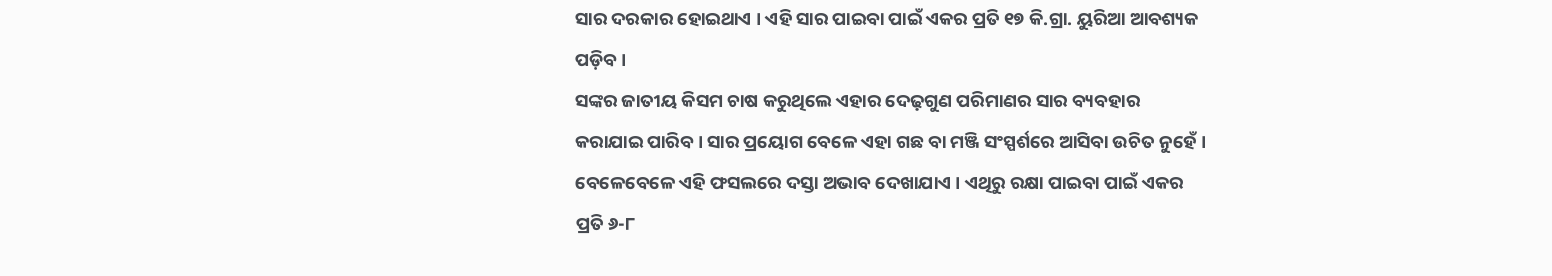ସାର ଦରକାର ହୋଇଥାଏ । ଏହି ସାର ପାଇବା ପାଇଁ ଏକର ପ୍ରତି ୧୭ କି.ଗ୍ରା. ୟୁରିଆ ଆବଶ୍ୟକ ପଡ଼ିବ ।
ସଙ୍କର ଜାତୀୟ କିସମ ଚାଷ କରୁଥିଲେ ଏହାର ଦେଢ଼ଗୁଣ ପରିମାଣର ସାର ବ୍ୟବହାର କରାଯାଇ ପାରିବ । ସାର ପ୍ରୟୋଗ ବେଳେ ଏହା ଗଛ ବା ମଞ୍ଜି ସଂସ୍ପର୍ଶରେ ଆସିବା ଉଚିତ ନୁହେଁ । ବେଳେବେଳେ ଏହି ଫସଲରେ ଦସ୍ତା ଅଭାବ ଦେଖାଯାଏ । ଏଥିରୁ ରକ୍ଷା ପାଇବା ପାଇଁ ଏକର ପ୍ରତି ୬-୮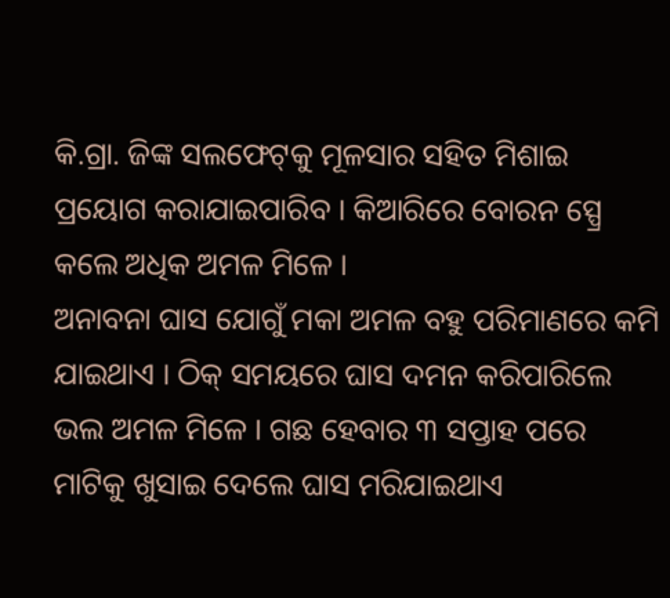କି.ଗ୍ରା. ଜିଙ୍କ ସଲଫେଟ୍‌କୁ ମୂଳସାର ସହିତ ମିଶାଇ ପ୍ରୟୋଗ କରାଯାଇପାରିବ । କିଆରିରେ ବୋରନ ସ୍ପ୍ରେ କଲେ ଅଧିକ ଅମଳ ମିଳେ ।
ଅନାବନା ଘାସ ଯୋଗୁଁ ମକା ଅମଳ ବହୁ ପରିମାଣରେ କମି ଯାଇଥାଏ । ଠିକ୍ ସମୟରେ ଘାସ ଦମନ କରିପାରିଲେ ଭଲ ଅମଳ ମିଳେ । ଗଛ ହେବାର ୩ ସପ୍ତାହ ପରେ ମାଟିକୁ ଖୁସାଇ ଦେଲେ ଘାସ ମରିଯାଇଥାଏ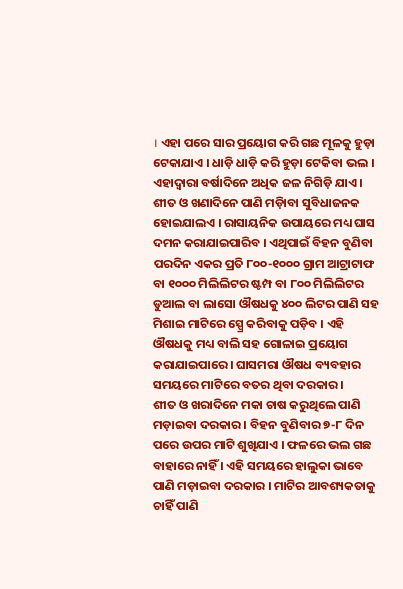। ଏହା ପରେ ସାର ପ୍ରୟୋଗ କରି ଗଛ ମୂଳକୁ ହୁଡ଼ା ଟେକାଯାଏ । ଧାଡ଼ି ଧାଡ଼ି କରି ହୁଡ଼ା ଟେକିବା ଭଲ । ଏହାଦ୍ୱାରା ବର୍ଷାଦିନେ ଅଧିକ ଜଳ ନିଗିଡ଼ି ଯାଏ । ଶୀତ ଓ ଖଣାଦିନେ ପାଣି ମଡ଼ାିବା ସୁବିଧାଜନକ ହୋଇଯାଲଏ । ରାସାୟନିକ ଉପାୟରେ ମଧ୍ୟ ଘାସ ଦମନ କରାଯାଇପାରିବ । ଏଥିପାଇଁ ବିହନ ବୁଣିବା ପରଦିନ ଏକର ପ୍ରତି ୮୦୦-୧୦୦୦ ଗ୍ରାମ ଆଟ୍ରାଟାଫ ବା ୧୦୦୦ ମିଲିଲିଟର ଷ୍ଟମ୍ପ ବା ୮୦୦ ମିଲିଲିଟର ଡୁଆଲ ବା ଲାସୋ ଔଷଧକୁ ୪୦୦ ଲିଟର ପାଣି ସହ ମିଶାଇ ମାଟିରେ ସ୍ପ୍ରେ କରିବାକୁ ପଡ଼ିବ । ଏହି ଔଷଧକୁ ମଧ୍ୟ ବାଲି ସହ ଗୋଳାଇ ପ୍ରୟୋଗ କରାଯାଇପାରେ । ଘାସମରା ଔଷଧ ବ୍ୟବହାର ସମୟରେ ମାଟିରେ ବତର ଥିବା ଦରକାର ।
ଶୀତ ଓ ଖରାଦିନେ ମକା ଚାଷ କରୁଥିଲେ ପାଣି ମଡ଼ାଇବା ଦରକାର । ବିହନ ବୁଣିବାର ୭-୮ ଦିନ ପରେ ଉପର ମାଟି ଶୁଖିଯାଏ । ଫଳରେ ଭଲ ଗଛ ବାହାରେ ନାହିଁ । ଏହି ସମୟରେ ହାଲୁକା ଭାବେ ପାଣି ମଡ଼ାଇବା ଦରକାର । ମାଟିର ଆବଶ୍ୟକତାକୁ ଚାହିଁ ପାଣି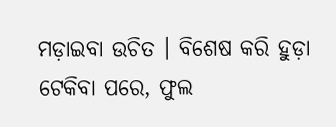ମଡ଼ାଇବା ଉଚିତ । ବିଶେଷ କରି ହୁଡ଼ା ଟେକିବା ପରେ, ଫୁଲ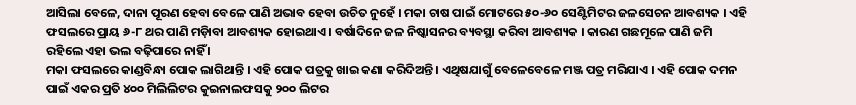ଆସିଲା ବେଳେ, ଦାନା ପୂରଣ ହେବା ବେଳେ ପାଣି ଅଭାବ ହେବା ଉଚିତ ନୁହେଁ । ମକା ଚାଷ ପାଇଁ ମୋଟରେ ୫୦-୬୦ ସେଣ୍ଟିମିଟର ଜଳସେଚନ ଆବଶ୍ୟକ । ଏହି ଫସଲରେ ପ୍ରାୟ ୬-୮ ଥର ପାଣି ମଡ଼ାିବା ଆବଶ୍ୟକ ହୋଇଥାଏ । ବର୍ଷାଦିନେ ଜଳ ନିଷ୍କାସନର ବ୍ୟବସ୍ଥା କରିବା ଆବଶ୍ୟକ । କାରଣ ଗଛମୂଳେ ପାଣି ଜମି ରହିଲେ ଏହା ଭଲ ବଢ଼ିପାରେ ନାହିଁ ।
ମକା ଫସଲରେ କାଣ୍ଡବିନ୍ଧା ପୋକ ଲାଗିଥାନ୍ତି । ଏହି ପୋକ ପତ୍ରକୁ ଖାଇ କଣା କରିଦିଅନ୍ତି । ଏଥିଷଯାଗୁଁ ବେଳେବେଳେ ମଞ୍ଜ ପତ୍ର ମରିଯାଏ । ଏହି ପୋକ ଦମନ ପାଇଁ ଏକର ପ୍ରତି ୪୦୦ ମିଲିଲିଟର କୁଇନାଲଫସକୁ ୨୦୦ ଲିଟର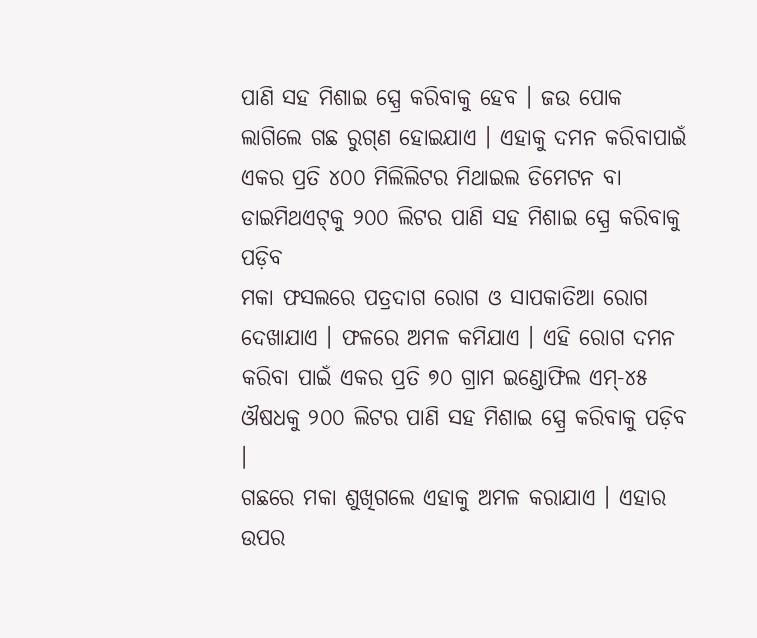ପାଣି ସହ ମିଶାଇ ସ୍ପ୍ରେ କରିବାକୁ ହେବ । ଜଉ ପୋକ ଲାଗିଲେ ଗଛ ରୁଗ୍‌ଣ ହୋଇଯାଏ । ଏହାକୁ ଦମନ କରିବାପାଇଁ ଏକର ପ୍ରତି ୪୦୦ ମିଲିଲିଟର ମିଥାଇଲ ଡିମେଟନ ବା ଡାଇମିଥଏଟ୍‌କୁ ୨୦୦ ଲିଟର ପାଣି ସହ ମିଶାଇ ସ୍ପ୍ରେ କରିବାକୁ ପଡ଼ିବ
ମକା ଫସଲରେ ପତ୍ରଦାଗ ରୋଗ ଓ ସାପକାତିଆ ରୋଗ ଦେଖାଯାଏ । ଫଳରେ ଅମଳ କମିଯାଏ । ଏହି ରୋଗ ଦମନ କରିବା ପାଇଁ ଏକର ପ୍ରତି ୭୦ ଗ୍ରାମ ଇଣ୍ଡୋଫିଲ ଏମ୍‌-୪୫ ଔଷଧକୁ ୨୦୦ ଲିଟର ପାଣି ସହ ମିଶାଇ ସ୍ପ୍ରେ କରିବାକୁ ପଡ଼ିବ ।
ଗଛରେ ମକା ଶୁଖିଗଲେ ଏହାକୁ ଅମଳ କରାଯାଏ । ଏହାର ଉପର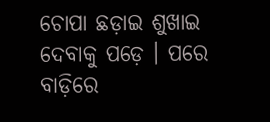ଚୋପା ଛଡ଼ାଇ ଶୁଖାଇ ଦେବାକୁ ପଡ଼େ । ପରେ ବାଡ଼ିରେ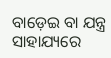ବାଡ଼େଇ ବା ଯନ୍ତ୍ର ସାହାଯ୍ୟରେ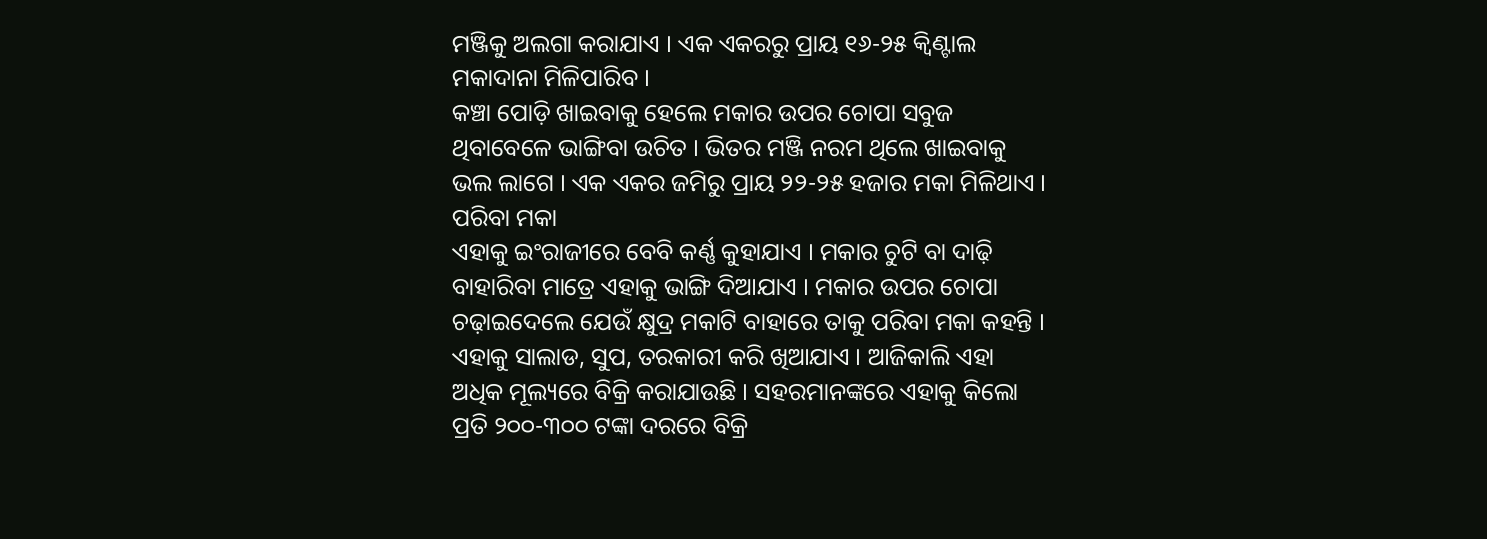ମଞ୍ଜିକୁ ଅଲଗା କରାଯାଏ । ଏକ ଏକରରୁ ପ୍ରାୟ ୧୬-୨୫ କ୍ୱିଣ୍ଟାଲ ମକାଦାନା ମିଳିପାରିବ ।
କଞ୍ଚା ପୋଡ଼ି ଖାଇବାକୁ ହେଲେ ମକାର ଉପର ଚୋପା ସବୁଜ ଥିବାବେଳେ ଭାଙ୍ଗିବା ଉଚିତ । ଭିତର ମଞ୍ଜି ନରମ ଥିଲେ ଖାଇବାକୁ ଭଲ ଲାଗେ । ଏକ ଏକର ଜମିରୁ ପ୍ରାୟ ୨୨-୨୫ ହଜାର ମକା ମିଳିଥାଏ ।
ପରିବା ମକା
ଏହାକୁ ଇଂରାଜୀରେ ବେବି କର୍ଣ୍ଣ କୁହାଯାଏ । ମକାର ଚୁଟି ବା ଦାଢ଼ି ବାହାରିବା ମାତ୍ରେ ଏହାକୁ ଭାଙ୍ଗି ଦିଆଯାଏ । ମକାର ଉପର ଚୋପା ଚଢ଼ାଇଦେଲେ ଯେଉଁ କ୍ଷୁଦ୍ର ମକାଟି ବାହାରେ ତାକୁ ପରିବା ମକା କହନ୍ତି । ଏହାକୁ ସାଲାଡ, ସୁପ, ତରକାରୀ କରି ଖିଆଯାଏ । ଆଜିକାଲି ଏହା ଅଧିକ ମୂଲ୍ୟରେ ବିକ୍ରି କରାଯାଉଛି । ସହରମାନଙ୍କରେ ଏହାକୁ କିଲୋ ପ୍ରତି ୨୦୦-୩୦୦ ଟଙ୍କା ଦରରେ ବିକ୍ରି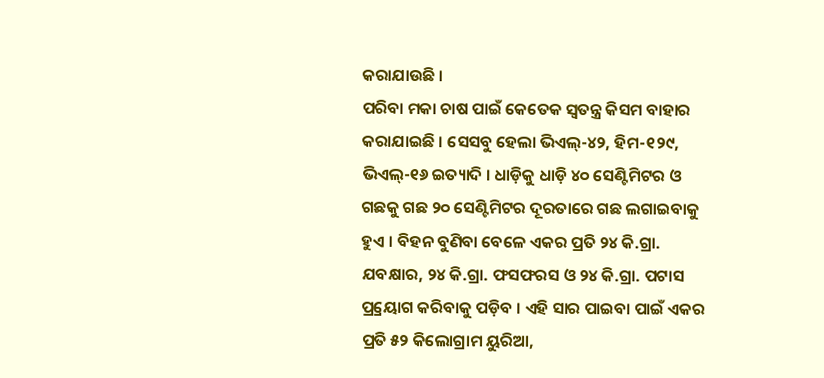କରାଯାଉଛି ।
ପରିବା ମକା ଚାଷ ପାଇଁ କେତେକ ସ୍ୱତନ୍ତ୍ର କିସମ ବାହାର କରାଯାଇଛି । ସେସବୁ ହେଲା ଭିଏଲ୍‌-୪୨, ହିମ-୧୨୯, ଭିଏଲ୍‌-୧୬ ଇତ୍ୟାଦି । ଧାଡ଼ିକୁ ଧାଡ଼ି ୪୦ ସେଣ୍ଟିମିଟର ଓ ଗଛକୁ ଗଛ ୨୦ ସେଣ୍ଟିମିଟର ଦୂରତାରେ ଗଛ ଲଗାଇବାକୁ ହୁଏ । ବିହନ ବୁଣିବା ବେଳେ ଏକର ପ୍ରତି ୨୪ କି.ଗ୍ରା. ଯବକ୍ଷାର, ୨୪ କି.ଗ୍ରା. ଫସଫରସ ଓ ୨୪ କି.ଗ୍ରା. ପଟାସ ପ୍ର୍ରୟୋଗ କରିବାକୁ ପଡ଼ିବ । ଏହି ସାର ପାଇବା ପାଇଁ ଏକର ପ୍ରତି ୫୨ କିଲୋଗ୍ରାମ ୟୁରିଆ,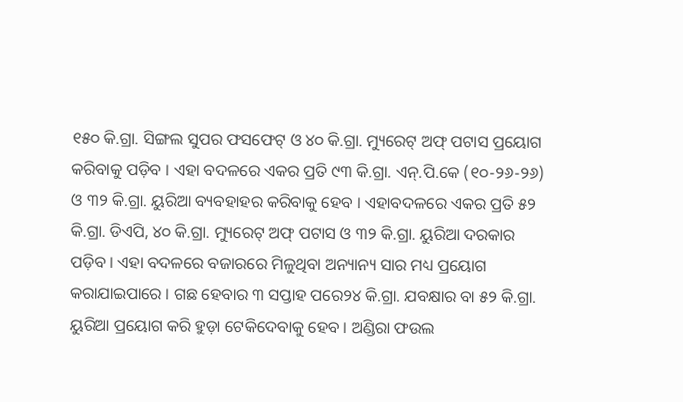୧୫୦ କି.ଗ୍ରା. ସିଙ୍ଗଲ ସୁପର ଫସଫେଟ୍ ଓ ୪୦ କି.ଗ୍ରା. ମ୍ୟୁରେଟ୍ ଅଫ୍ ପଟାସ ପ୍ରୟୋଗ କରିବାକୁ ପଡ଼ିବ । ଏହା ବଦଳରେ ଏକର ପ୍ରତି ୯୩ କି.ଗ୍ରା. ଏନ୍‌.ପି.କେ (୧୦-୨୬-୨୬) ଓ ୩୨ କି.ଗ୍ରା. ୟୁରିଆ ବ୍ୟବହାହର କରିବାକୁ ହେବ । ଏହାବଦଳରେ ଏକର ପ୍ରତି ୫୨ କି.ଗ୍ରା. ଡିଏପି, ୪୦ କି.ଗ୍ରା. ମ୍ୟୁରେଟ୍ ଅଫ୍ ପଟାସ ଓ ୩୨ କି.ଗ୍ରା. ୟୁରିଆ ଦରକାର ପଡ଼ିବ । ଏହା ବଦଳରେ ବଜାରରେ ମିଳୁଥିବା ଅନ୍ୟାନ୍ୟ ସାର ମଧ୍ୟ ପ୍ରୟୋଗ କରାଯାଇପାରେ । ଗଛ ହେବାର ୩ ସପ୍ତାହ ପରେ୨୪ କି.ଗ୍ରା. ଯବକ୍ଷାର ବା ୫୨ କି.ଗ୍ରା. ୟୁରିଆ ପ୍ରୟୋଗ କରି ହୁଡ଼ା ଟେକିଦେବାକୁ ହେବ । ଅଣ୍ଡିରା ଫଉଲ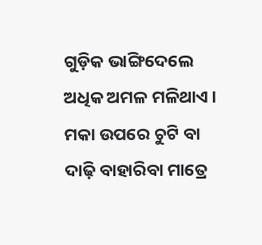ଗୁଡ଼ିକ ଭାଙ୍ଗିଦେଲେ ଅଧିକ ଅମଳ ମଳିଥାଏ ।
ମକା ଉପରେ ଚୁଟି ବା ଦାଢ଼ି ବାହାରିବା ମାତ୍ରେ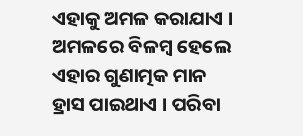ଏହାକୁ ଅମଳ କରାଯାଏ । ଅମଳରେ ବିଳମ୍ବ ହେଲେ ଏହାର ଗୁଣାତ୍ମକ ମାନ ହ୍ରାସ ପାଇଥାଏ । ପରିବା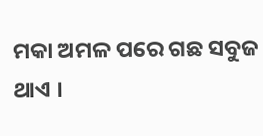ମକା ଅମଳ ପରେ ଗଛ ସବୁଜ ଥାଏ ।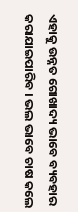ଏହାକୁ ଉନ୍ନତ ଗୋଖାଦ୍ୟ ଭାବେ ବ୍ୟବହାର କରାଯାଇପାରିବ । ଭଲ ଭାବେ ଚାଷ କଲେ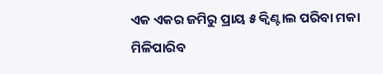ଏକ ଏକର ଜମିରୁ ପ୍ରାୟ ୫ କ୍ୱିଣ୍ଟାଲ ପରିବା ମକା ମିଳିପାରିବ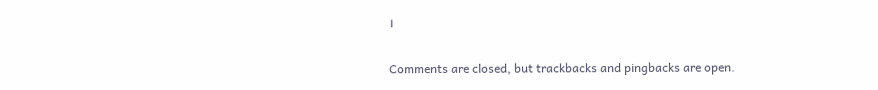।

Comments are closed, but trackbacks and pingbacks are open.